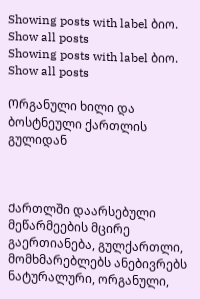Showing posts with label ბიო. Show all posts
Showing posts with label ბიო. Show all posts

Ორგანული ხილი და ბოსტნეული ქართლის გულიდან



Ქართლში დაარსებული მეწარმეების მცირე გაერთიანება, გულქართლი, მომხმარებლებს ანებივრებს ნატურალური, ორგანული,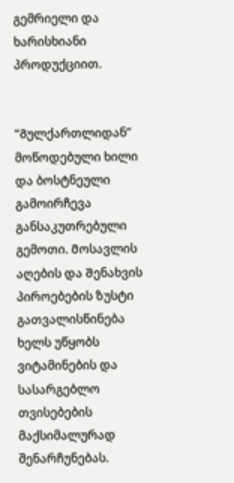გემრიელი და ხარისხიანი პროდუქციით.


“Გულქართლიდან” მოწოდებული ხილი და ბოსტნეული გამოირჩევა განსაკუთრებული გემოთი. Მოსავლის აღების და Შენახვის პიროებების ზუსტი გათვალისწინება ხელს უწყობს ვიტამინების და სასარგებლო თვისებების მაქსიმალურად შენარჩუნებას.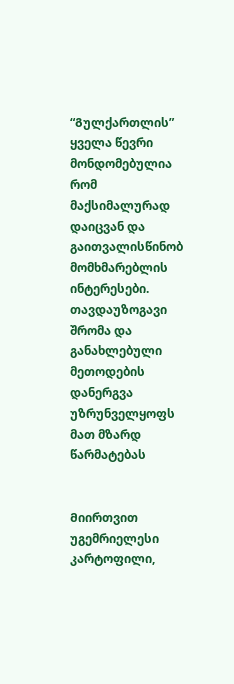“Გულქართლის” ყველა წევრი მონდომებულია რომ მაქსიმალურად დაიცვან და გაითვალისწინობ მომხმარებლის ინტერესები. თავდაუზოგავი შრომა და განახლებული მეთოდების დანერგვა უზრუნველყოფს მათ მზარდ წარმატებას


Მიირთვით უგემრიელესი კარტოფილი,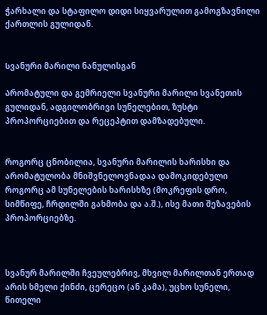ჭარხალი და სტაფილო დიდი სიყვარულით გამოგზავნილი ქართლის გულიდან.


Სვანური მარილი ნანულისგან

Არომატული და გემრიელი სვანური მარილი სვანეთის გულიდან, ადგილობრივი სუნელებით, ზუსტი პროპორციებით და რეცეპტით დამზადებული.


Როგორც ცნობილია, სვანური მარილის ხარისხი და არომატულობა მნიშვნელოვნადაა დამოკიდებული როგორც ამ სუნელების ხარისხზე (მოკრეფის დრო, სიმწიფე, ჩრდილში გახმობა და ა.შ.), ისე მათი შეზავების პროპორციებზე.



სვანურ მარილში ჩვეულებრივ, მხვილ მარილთან ერთად არის ხმელი ქინძი, ცერეცო (ან კამა), უცხო სუნელი, წითელი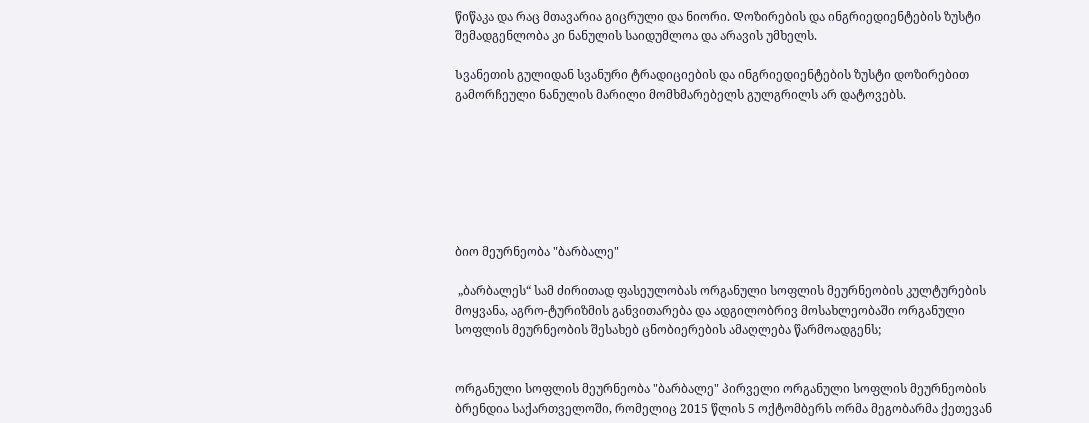წიწაკა და რაც მთავარია გიცრული და ნიორი. Დოზირების და ინგრიედიენტების ზუსტი შემადგენლობა კი ნანულის საიდუმლოა და არავის უმხელს.

Სვანეთის გულიდან სვანური ტრადიციების და ინგრიედიენტების ზუსტი დოზირებით გამორჩეული ნანულის მარილი მომხმარებელს გულგრილს არ დატოვებს.







ბიო მეურნეობა "ბარბალე"

 „ბარბალეს“ სამ ძირითად ფასეულობას ორგანული სოფლის მეურნეობის კულტურების მოყვანა, აგრო-ტურიზმის განვითარება და ადგილობრივ მოსახლეობაში ორგანული სოფლის მეურნეობის შესახებ ცნობიერების ამაღლება წარმოადგენს;


ორგანული სოფლის მეურნეობა "ბარბალე" პირველი ორგანული სოფლის მეურნეობის ბრენდია საქართველოში, რომელიც 2015 წლის 5 ოქტომბერს ორმა მეგობარმა ქეთევან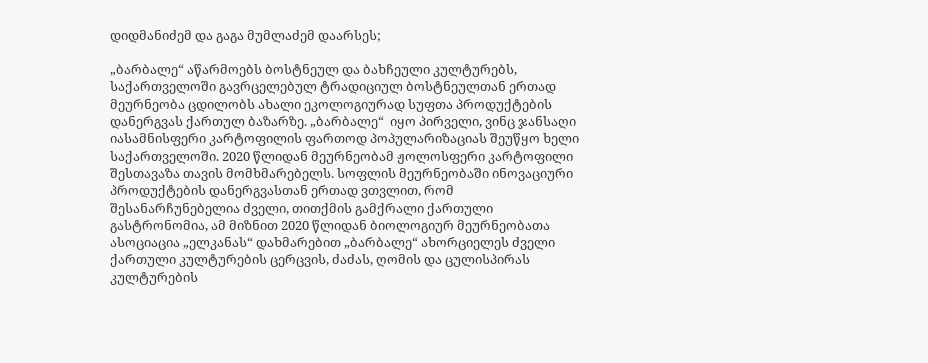დიდმანიძემ და გაგა მუმლაძემ დაარსეს;

„ბარბალე“ აწარმოებს ბოსტნეულ და ბახჩეული კულტურებს, საქართველოში გავრცელებულ ტრადიციულ ბოსტნეულთან ერთად მეურნეობა ცდილობს ახალი ეკოლოგიურად სუფთა პროდუქტების დანერგვას ქართულ ბაზარზე. „ბარბალე“  იყო პირველი, ვინც ჯანსაღი იასამნისფერი კარტოფილის ფართოდ პოპულარიზაციას შეუწყო ხელი საქართველოში. 2020 წლიდან მეურნეობამ ჟოლოსფერი კარტოფილი შესთავაზა თავის მომხმარებელს. სოფლის მეურნეობაში ინოვაციური პროდუქტების დანერგვასთან ერთად ვთვლით, რომ შესანარჩუნებელია ძველი, თითქმის გამქრალი ქართული გასტრონომია, ამ მიზნით 2020 წლიდან ბიოლოგიურ მეურნეობათა ასოციაცია „ელკანას“ დახმარებით „ბარბალე“ ახორციელეს ძველი ქართული კულტურების ცერცვის, ძაძას, ღომის და ცულისპირას კულტურების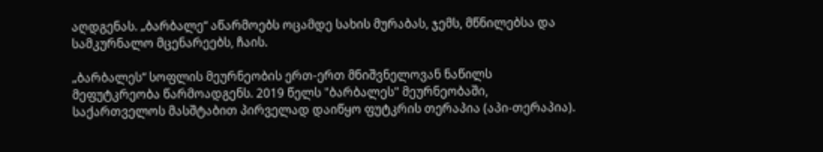აღდგენას. „ბარბალე“ აწარმოებს ოცამდე სახის მურაბას, ჯემს, მწნილებსა და სამკურნალო მცენარეებს, ჩაის.

„ბარბალეს“ სოფლის მეურნეობის ერთ-ერთ მნიშვნელოვან ნაწილს მეფუტკრეობა წარმოადგენს. 2019 წელს "ბარბალეს" მეურნეობაში, საქართველოს მასშტაბით პირველად დაიწყო ფუტკრის თერაპია (აპი-თერაპია).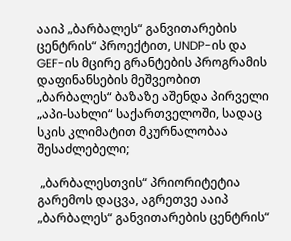ააიპ „ბარბალეს“ განვითარების ცენტრის“ პროექტით, UNDP-ის და GEF-ის მცირე გრანტების პროგრამის დაფინანსების მეშვეობით „ბარბალეს“ ბაზაზე აშენდა პირველი „აპი-სახლი“ საქართველოში, სადაც სკის კლიმატით მკურნალობაა შესაძლებელი;

 „ბარბალესთვის“ პრიორიტეტია გარემოს დაცვა, აგრეთვე ააიპ „ბარბალეს“ განვითარების ცენტრის“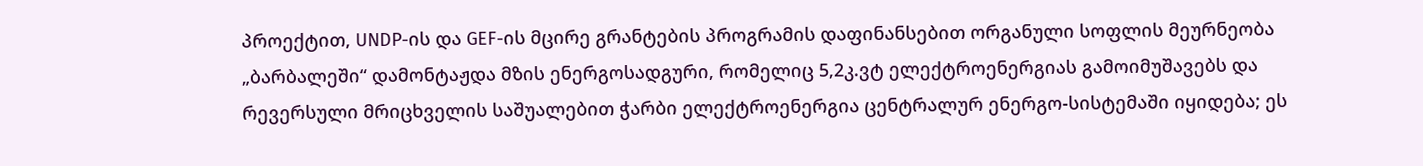პროექტით, UNDP-ის და GEF-ის მცირე გრანტების პროგრამის დაფინანსებით ორგანული სოფლის მეურნეობა „ბარბალეში“ დამონტაჟდა მზის ენერგოსადგური, რომელიც 5,2კ.ვტ ელექტროენერგიას გამოიმუშავებს და რევერსული მრიცხველის საშუალებით ჭარბი ელექტროენერგია ცენტრალურ ენერგო-სისტემაში იყიდება; ეს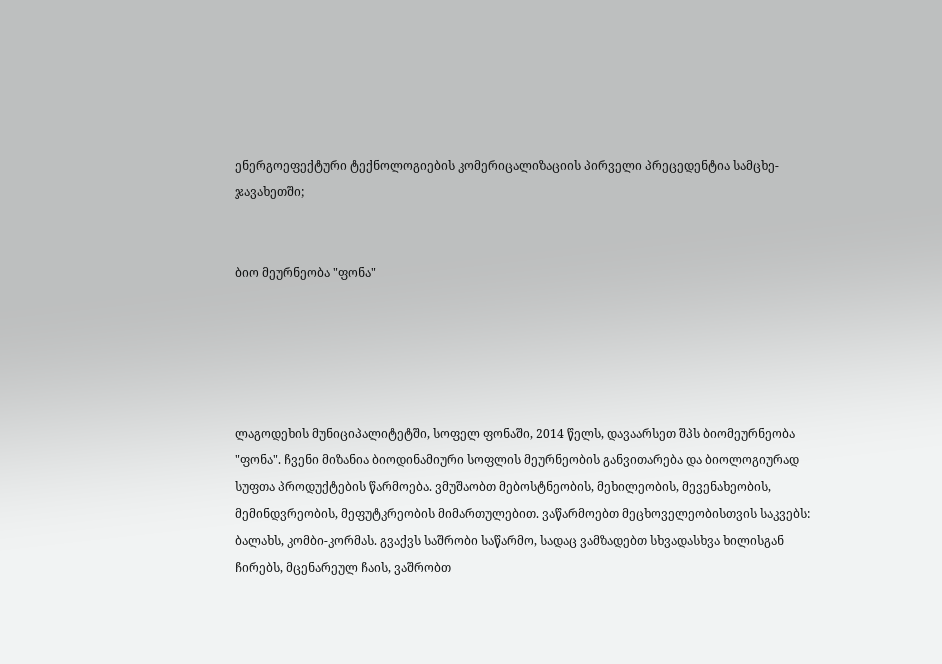ენერგოეფექტური ტექნოლოგიების კომერიცალიზაციის პირველი პრეცედენტია სამცხე-ჯავახეთში;


ბიო მეურნეობა "ფონა"





ლაგოდეხის მუნიციპალიტეტში, სოფელ ფონაში, 2014 წელს, დავაარსეთ შპს ბიომეურნეობა "ფონა". ჩვენი მიზანია ბიოდინამიური სოფლის მეურნეობის განვითარება და ბიოლოგიურად სუფთა პროდუქტების წარმოება. ვმუშაობთ მებოსტნეობის, მეხილეობის, მევენახეობის, მემინდვრეობის, მეფუტკრეობის მიმართულებით. ვაწარმოებთ მეცხოველეობისთვის საკვებს: ბალახს, კომბი-კორმას. გვაქვს საშრობი საწარმო, სადაც ვამზადებთ სხვადასხვა ხილისგან ჩირებს, მცენარეულ ჩაის, ვაშრობთ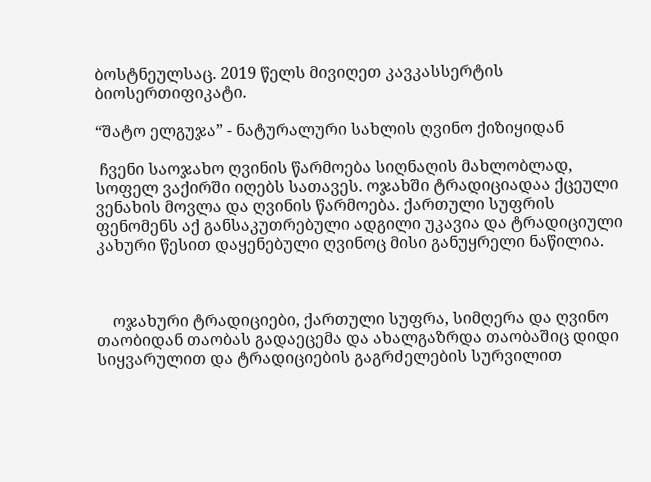ბოსტნეულსაც. 2019 წელს მივიღეთ კავკასსერტის ბიოსერთიფიკატი.

“შატო ელგუჯა” - ნატურალური სახლის ღვინო ქიზიყიდან

 ჩვენი საოჯახო ღვინის წარმოება სიღნაღის მახლობლად, სოფელ ვაქირში იღებს სათავეს. ოჯახში ტრადიციადაა ქცეული ვენახის მოვლა და ღვინის წარმოება. ქართული სუფრის ფენომენს აქ განსაკუთრებული ადგილი უკავია და ტრადიციული კახური წესით დაყენებული ღვინოც მისი განუყრელი ნაწილია.



    ოჯახური ტრადიციები, ქართული სუფრა, სიმღერა და ღვინო თაობიდან თაობას გადაეცემა და ახალგაზრდა თაობაშიც დიდი სიყვარულით და ტრადიციების გაგრძელების სურვილით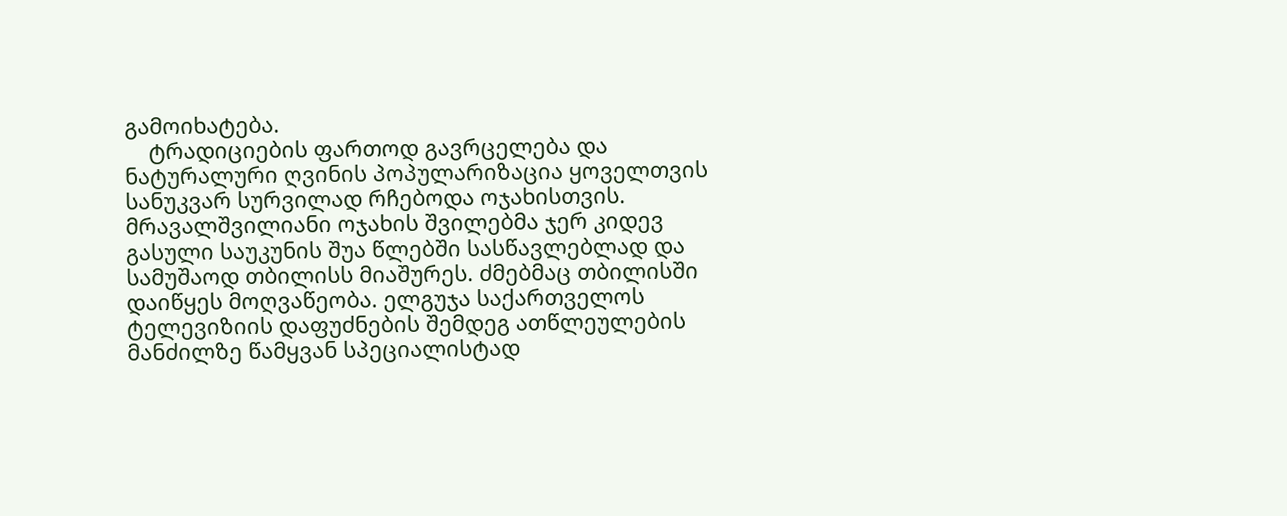გამოიხატება.
    ტრადიციების ფართოდ გავრცელება და ნატურალური ღვინის პოპულარიზაცია ყოველთვის სანუკვარ სურვილად რჩებოდა ოჯახისთვის.
მრავალშვილიანი ოჯახის შვილებმა ჯერ კიდევ გასული საუკუნის შუა წლებში სასწავლებლად და სამუშაოდ თბილისს მიაშურეს. ძმებმაც თბილისში დაიწყეს მოღვაწეობა. ელგუჯა საქართველოს ტელევიზიის დაფუძნების შემდეგ ათწლეულების მანძილზე წამყვან სპეციალისტად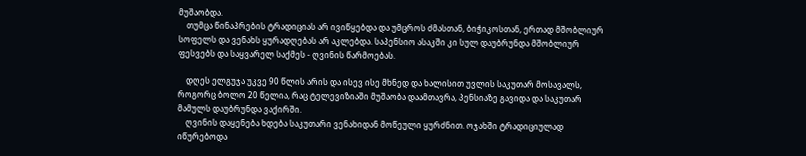მუშაობდა.
    თუმცა წინაპრების ტრადიციას არ ივიწყებდა და უმცროს ძმასთან, ბიჭიკოსთან, ერთად მშობლიურ სოფელს და ვენახს ყურადღებას არ აკლებდა. საპენსიო ასაკში კი სულ დაუბრუნდა მშობლიურ ფესვებს და საყვარელ საქმეს - ღვინის წარმოებას.

    დღეს ელგუჯა უკვე 90 წლის არის და ისევ ისე მხნედ და ხალისით უვლის საკუთარ მოსავალს, როგორც ბოლო 20 წელია, რაც ტელევიზიაში მუშაობა დაამთავრა, პენსიაზე გავიდა და საკუთარ მამულს დაუბრუნდა ვაქირში.
    ღვინის დაყენება ხდება საკუთარი ვენახიდან მოწეული ყურძნით. ოჯახში ტრადიციულად იწურებოდა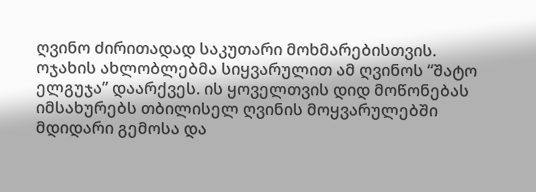ღვინო ძირითადად საკუთარი მოხმარებისთვის. ოჯახის ახლობლებმა სიყვარულით ამ ღვინოს “შატო ელგუჯა” დაარქვეს. ის ყოველთვის დიდ მოწონებას იმსახურებს თბილისელ ღვინის მოყვარულებში მდიდარი გემოსა და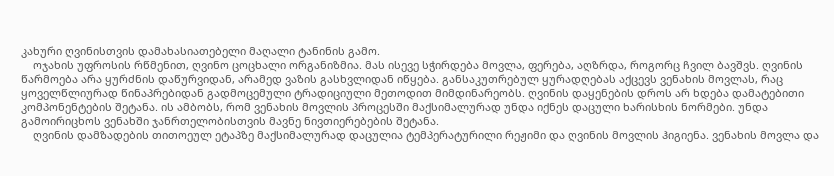კახური ღვინისთვის დამახასიათებელი მაღალი ტანინის გამო.
    ოჯახის უფროსის რწმენით, ღვინო ცოცხალი ორგანიზმია. მას ისევე სჭირდება მოვლა, ფერება, აღზრდა, როგორც ჩვილ ბავშვს. ღვინის წარმოება არა ყურძნის დაწურვიდან, არამედ ვაზის გასხვლიდან იწყება. განსაკუთრებულ ყურადღებას აქცევს ვენახის მოვლას, რაც ყოველწლიურად წინაპრებიდან გადმოცემული ტრადიციული მეთოდით მიმდინარეობს. ღვინის დაყენების დროს არ ხდება დამატებითი კომპონენტების შეტანა. ის ამბობს, რომ ვენახის მოვლის პროცესში მაქსიმალურად უნდა იქნეს დაცული ხარისხის ნორმები. უნდა გამოირიცხოს ვენახში ჯანრთელობისთვის მავნე ნივთიერებების შეტანა.
    ღვინის დამზადების თითოეულ ეტაპზე მაქსიმალურად დაცულია ტემპერატურილი რეჟიმი და ღვინის მოვლის ჰიგიენა. ვენახის მოვლა და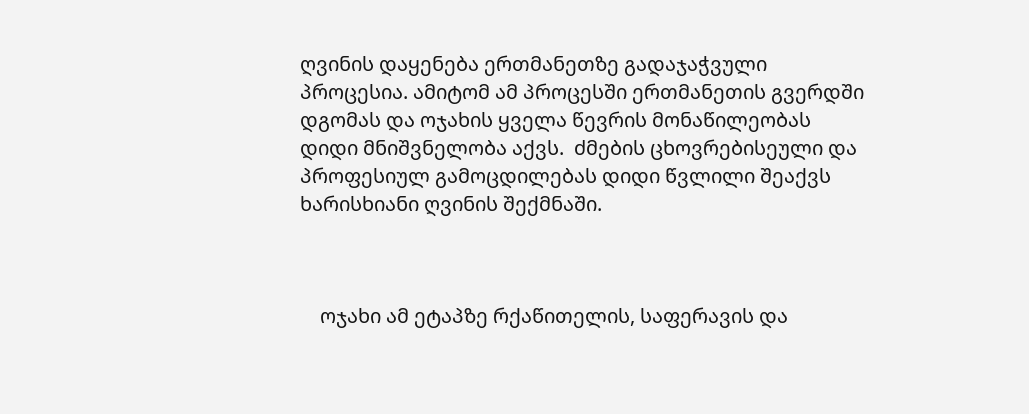ღვინის დაყენება ერთმანეთზე გადაჯაჭვული პროცესია. ამიტომ ამ პროცესში ერთმანეთის გვერდში დგომას და ოჯახის ყველა წევრის მონაწილეობას დიდი მნიშვნელობა აქვს.  ძმების ცხოვრებისეული და პროფესიულ გამოცდილებას დიდი წვლილი შეაქვს ხარისხიანი ღვინის შექმნაში.



    ოჯახი ამ ეტაპზე რქაწითელის, საფერავის და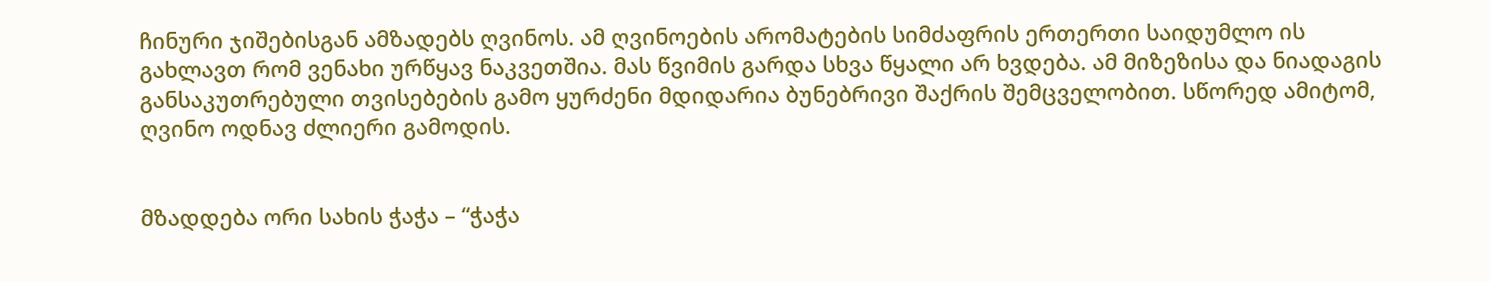ჩინური ჯიშებისგან ამზადებს ღვინოს. ამ ღვინოების არომატების სიმძაფრის ერთერთი საიდუმლო ის გახლავთ რომ ვენახი ურწყავ ნაკვეთშია. მას წვიმის გარდა სხვა წყალი არ ხვდება. ამ მიზეზისა და ნიადაგის განსაკუთრებული თვისებების გამო ყურძენი მდიდარია ბუნებრივი შაქრის შემცველობით. სწორედ ამიტომ, ღვინო ოდნავ ძლიერი გამოდის.


მზადდება ორი სახის ჭაჭა – “ჭაჭა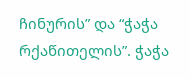ჩინურის” და “ჭაჭა რქაწითელის”. ჭაჭა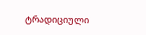ტრადიციული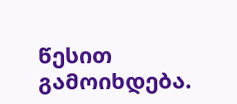წესით გამოიხდება.